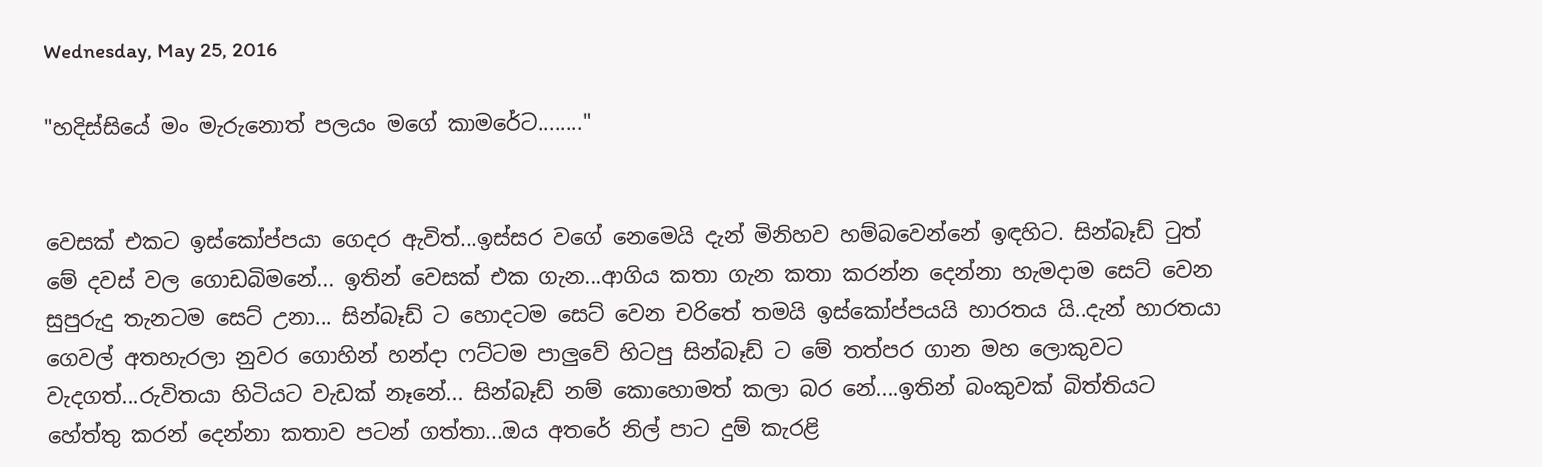Wednesday, May 25, 2016

"හදිස්සියේ මං මැරුනොත් පලයං මගේ කාමරේට........"


වෙසක් එකට ඉස්කෝප්පයා ගෙදර ඇවිත්...ඉස්සර වගේ නෙමෙයි දැන් මිනිහව හම්බවෙන්නේ ඉඳහිට. සින්බෑඩ් ටුත් මේ දවස් වල ගොඩබිමනේ... ඉතින් වෙසක් එක ගැන...ආගිය කතා ගැන කතා කරන්න දෙන්නා හැමදාම සෙට් වෙන සුපුරුදු තැනටම සෙට් උනා... සින්බෑඩ් ට හොදටම සෙට් වෙන චරිතේ තමයි ඉස්කෝප්පයයි හාරතය යි..දැන් හාරතයා ගෙවල් අතහැරලා නුවර ගොහින් හන්දා ෆට්ටම පාලුවේ හිටපු සින්බෑඩ් ට මේ තත්පර ගාන මහ ලොකුවට වැදගත්...රුවිතයා හිටියට වැඩක් නෑනේ... සින්බෑඩ් නම් කොහොමත් කලා බර නේ....ඉතින් බංකුවක් බිත්තියට හේත්තු කරන් දෙන්නා කතාව පටන් ගත්තා...ඔය අතරේ නිල් පාට දුම් කැරළි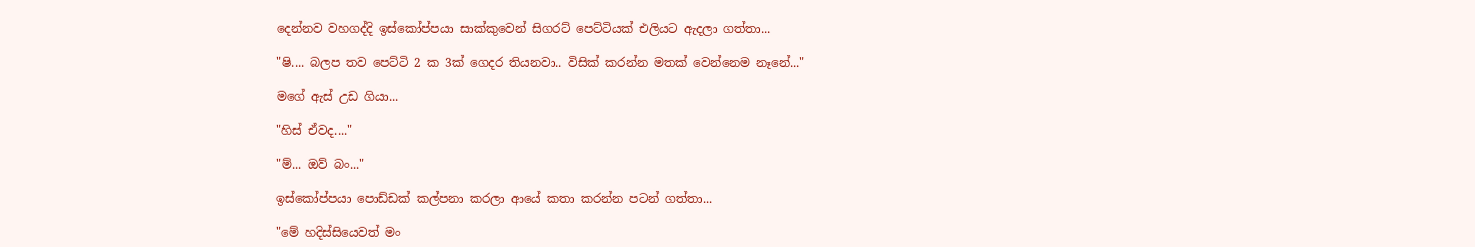දෙන්නව වහගද්දි ඉස්කෝප්පයා සාක්කුවෙන් සිගරට් පෙට්ටියක් එලියට ඇදලා ගත්තා...

"ෂි.... බලප තව පෙට්ටි 2 ක 3ක් ගෙදර තියනවා.. විසික් කරන්න මතක් වෙන්නෙම නෑනේ..."

මගේ ඇස් උඩ ගියා...

"හිස් ඒවද...."

"ම්... ඔව් බං..."

ඉස්කෝප්පයා පොඩ්ඩක් කල්පනා කරලා ආයේ කතා කරන්න පටන් ගත්තා...

"මේ හදිස්සියෙවත් මං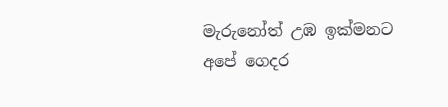මැරුනෝත් උඹ ඉක්මනට අපේ ගෙදර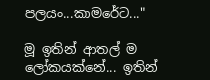පලයං...කාමරේට..."

මූ ඉතින් ආතල් ම ලෝකයක්නේ... ඉතින්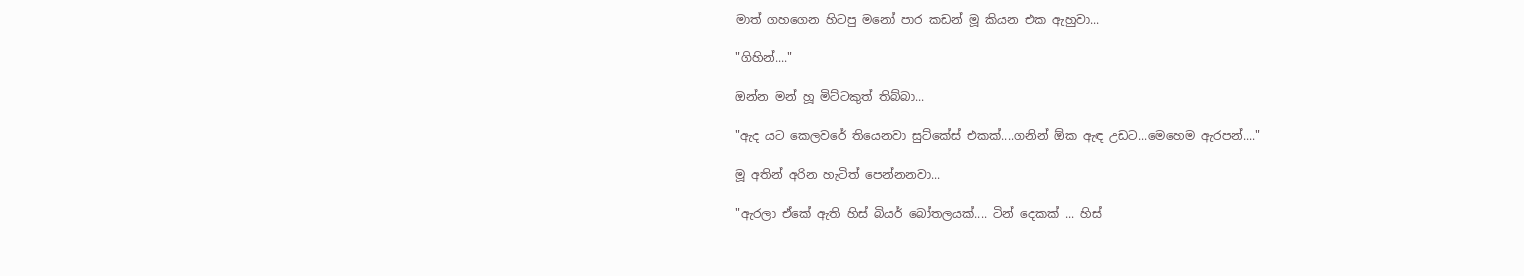මාත් ගහගෙන හිටපු මනෝ පාර කඩන් මූ කියන එක ඇහුවා...

"ගිහින්...."

ඔන්න මන් හූ මිට්ටකුත් තිබ්බා...

"ඇද යට කෙලවරේ තියෙනවා සුට්කේස් එකක්....ගනින් ඕක ඇඳ උඩට...මෙහෙම ඇරපන්...."

මූ අතින් අරින හැටිත් පෙන්නනවා...

"ඇරලා ඒකේ ඇති හිස් බියර් බෝතලයක්.... ටින් දෙකක් ... හිස්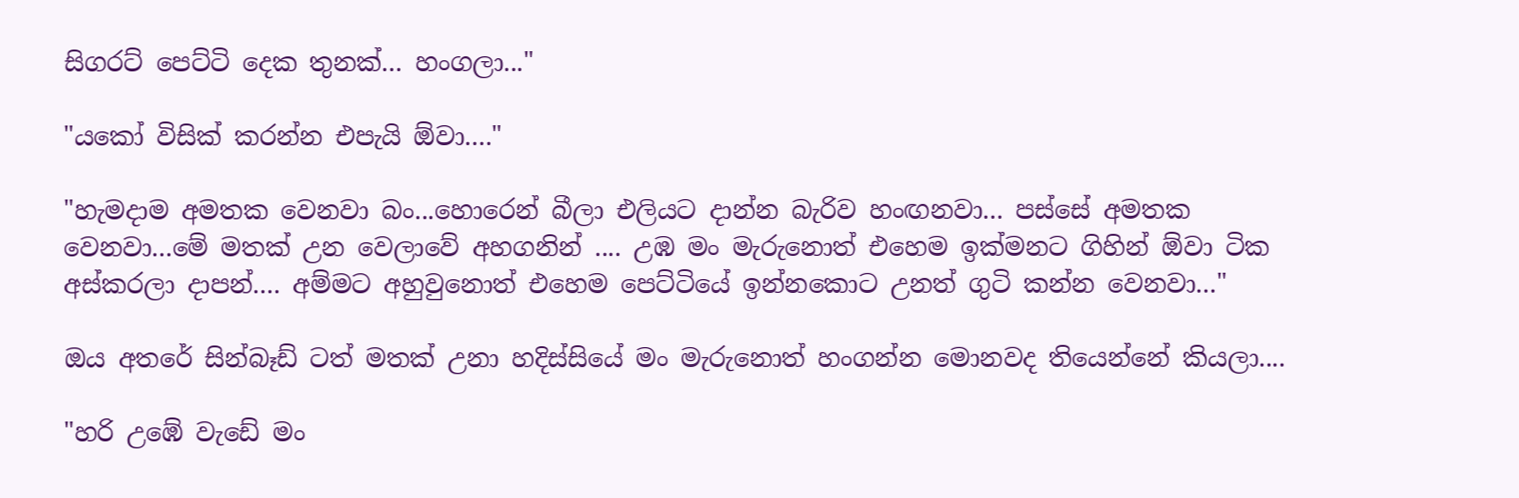සිගරට් පෙට්ටි දෙක තුනක්... හංගලා..."

"යකෝ විසික් කරන්න එපැයි ඕවා...."

"හැමදාම අමතක වෙනවා බං...හොරෙන් බීලා එලියට දාන්න බැරිව හංඟනවා... පස්සේ අමතක වෙනවා...මේ මතක් උන වෙලාවේ අහගනින් .... උඹ මං මැරුනොත් එහෙම ඉක්මනට ගිහින් ඕවා ටික අස්කරලා දාපන්.... අම්මට අහුවුනොත් එහෙම පෙට්ටියේ ඉන්නකොට උනත් ගුටි කන්න වෙනවා..."

ඔය අතරේ සින්බෑඩ් ටත් මතක් උනා හදිස්සියේ මං මැරුනොත් හංගන්න මොනවද තියෙන්නේ කියලා....

"හරි උඹේ වැඩේ මං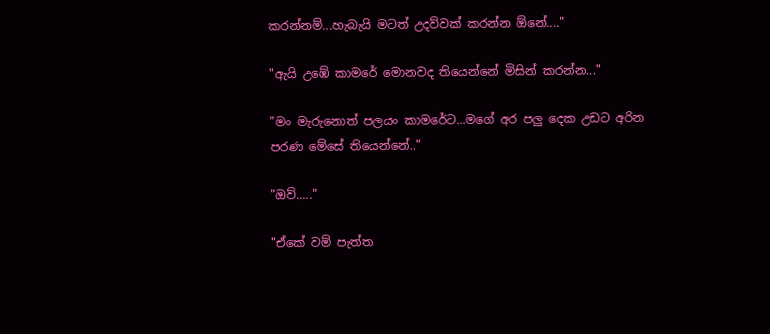කරන්නම්...හැබැයි මටත් උදව්වක් කරන්න ඕනේ...."

"ඇයි උඹේ කාමරේ මොනවද තියෙන්නේ මිසින් කරන්න..."

"මං මැරුනොත් පලයං කාමරේට...මගේ අර පලු දෙක උඩට අරින පරණ මේසේ තියෙන්නේ.."

"ඔව්....."

"ඒකේ වම් පැත්ත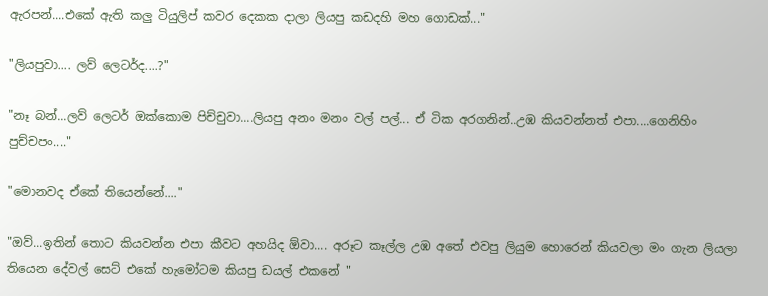ඇරපන්....එකේ ඇති කලු ටියුලිප් කවර දෙකක දාලා ලියපු කඩදහි මහ ගොඩක්..."

"ලියපුවා.... ලව් ලෙටර්ද....?"

"නෑ බන්...ලව් ලෙටර් ඔක්කොම පිච්චුවා....ලියපු අනං මනං වල් පල්... ඒ ටික අරගනින්..උඹ කියවන්නත් එපා....ගෙනිහිං පුච්චපං...."

"මොනවද ඒකේ තියෙන්නේ...."

"ඔව්...ඉතින් තොට කියවන්න එපා කීවට අහයිද ඕවා.... අරූට කෑල්ල උඹ අතේ එවපු ලියුම හොරෙන් කියවලා මං ගැන ලියලා තියෙන දේවල් සෙට් එකේ හැමෝටම කියපු ඩයල් එකනේ "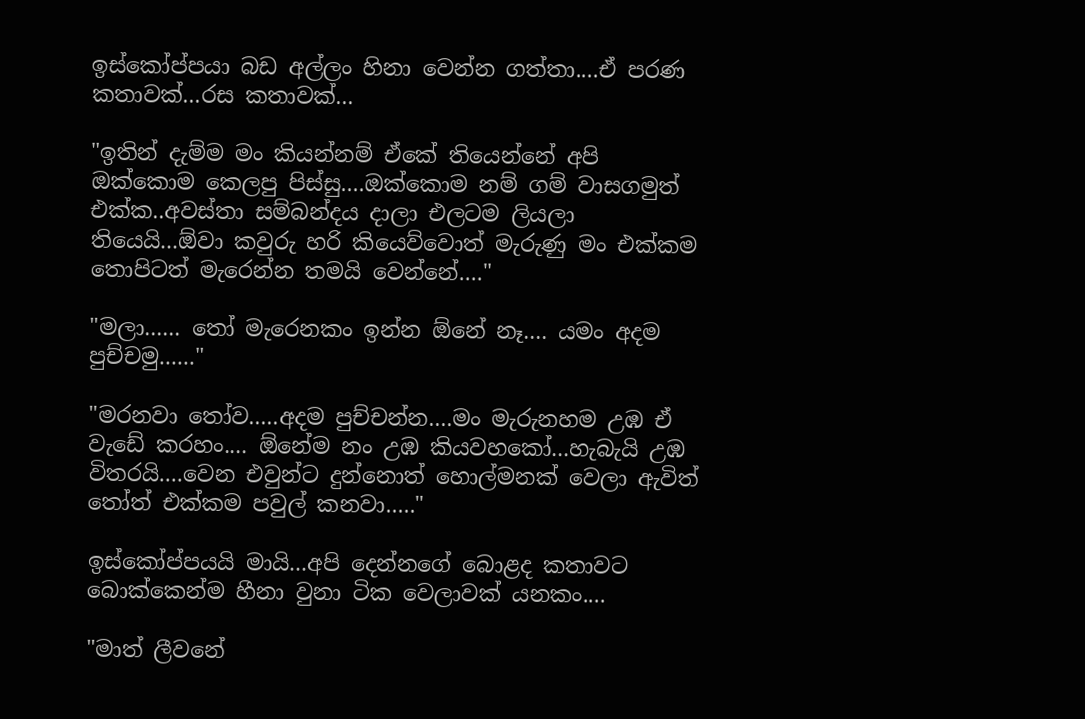ඉස්කෝප්පයා බඩ අල්ලං හිනා වෙන්න ගත්තා....ඒ පරණ කතාවක්...රස කතාවක්...

"ඉතින් දැම්ම මං කියන්නම් ඒකේ තියෙන්නේ අපි ඔක්කොම කෙලපු පිස්සු....ඔක්කොම නම් ගම් වාසගමුත් එක්ක..අවස්තා සම්බන්දය දාලා එලටම ලියලා තියෙයි...ඕවා කවුරු හරි කියෙව්වොත් මැරුණු මං එක්කම තොපිටත් මැරෙන්න තමයි වෙන්නේ...."

"මලා...... තෝ මැරෙනකං ඉන්න ඕනේ නෑ.... යමං අදම පුච්චමු......"

"මරනවා තෝව.....අදම පුච්චන්න....මං මැරුනහම උඹ ඒ වැඩේ කරහං.... ඕනේම නං උඹ කියවහකෝ...හැබැයි උඹ විතරයි....වෙන එවුන්ට දුන්නොත් හොල්මනක් වෙලා ඇවිත් තෝත් එක්කම පවුල් කනවා....."

ඉස්කෝප්පයයි මායි...අපි දෙන්නගේ බොළද කතාවට බොක්කෙන්ම හීනා වුනා ටික වෙලාවක් යනකං....

"මාත් ලීවනේ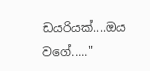ඩයරියක්....ඔය වගේ....."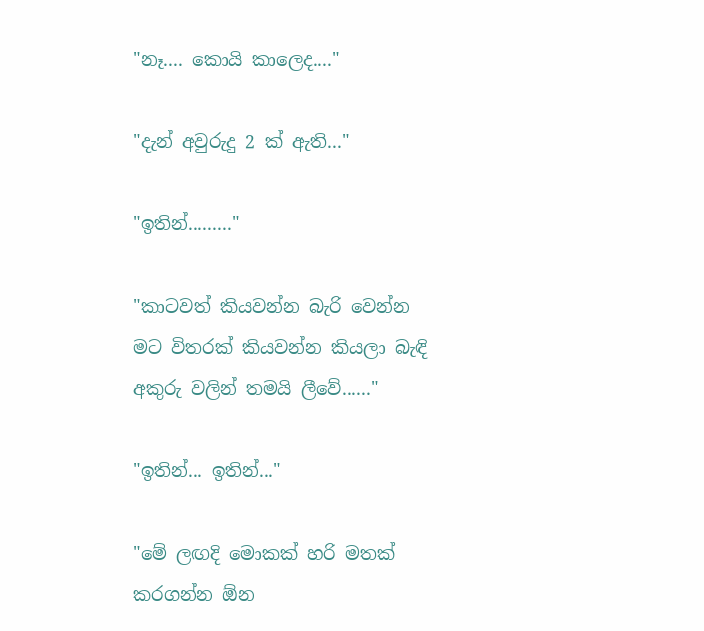"නෑ.... කොයි කාලෙද...."

"දැන් අවුරුදු 2 ක් ඇති..."

"ඉතින්........."

"කාටවත් කියවන්න බැරි වෙන්න මට විතරක් කියවන්න කියලා බැඳි අකුරු වලින් තමයි ලීවේ......"

"ඉතින්... ඉතින්..."

"මේ ලඟදි මොකක් හරි මතක් කරගන්න ඕන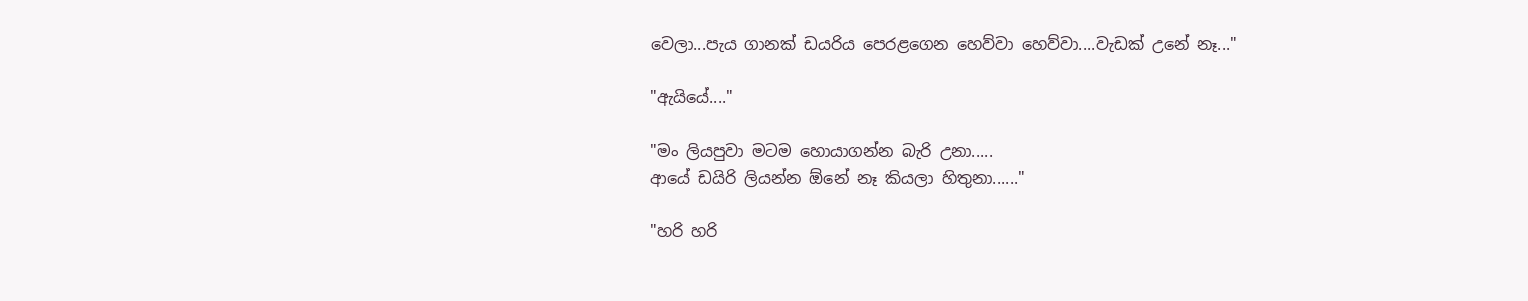වෙලා...පැය ගානක් ඩයරිය පෙරළගෙන හෙව්වා හෙව්වා....වැඩක් උනේ නෑ..."

"ඇයියේ...."

"මං ලියපුවා මටම හොයාගන්න බැරි උනා.....
ආයේ ඩයිරි ලියන්න ඕනේ නෑ කියලා හිතුනා......"

"හරි හරි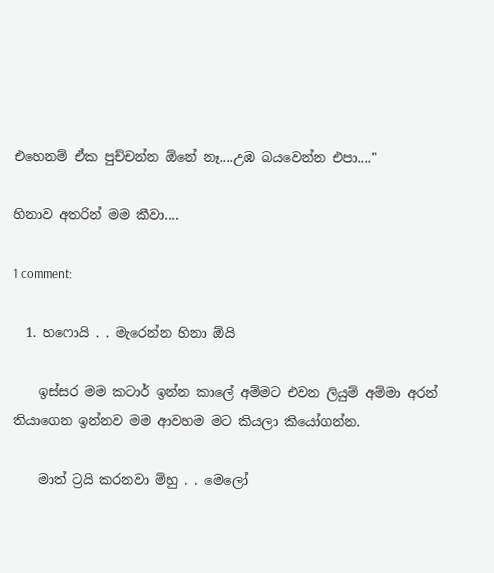එහෙනම් ඒක පුච්චන්න ඕනේ නෑ....උඹ බයවෙන්න එපා...."

හිනාව අතරින් මම කීවා....

1 comment:

  1. හෆොයි . . මැරෙන්න හිනා ඕයි

    ඉස්සර මම කටාර් ඉන්න කාලේ අම්මට එවන ලියුම් අම්මා අරන් තියාගෙන ඉන්නව මම ආවහම මට කියලා කියෝගන්න.

    මාත් ට්‍රයි කරනවා ම්හු . . මෙලෝ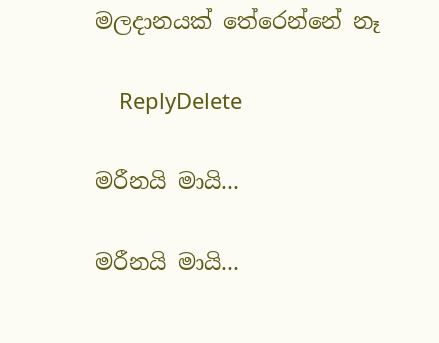මලදානයක් තේරෙන්නේ නෑ

    ReplyDelete

මරීනයි මායි...

මරීනයි මායි...